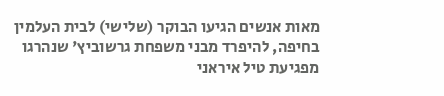מאות אנשים הגיעו הבוקר (שלישי) לבית העלמין בחיפה, להיפרד מבני משפחת גרשוביץ' שנהרגו מפגיעת טיל איראני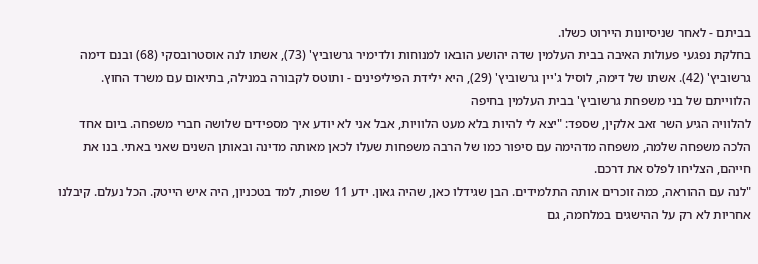בביתם - לאחר שניסיונות היירוט כשלו.
בחלקת נפגעי פעולות האיבה בבית העלמין שדה יהושע הובאו למנוחות ולדימיר גרשוביץ' (73), אשתו לנה אוסטרובסקי (68) ובנם דימה גרשוביץ' (42). אשתו של דימה, לוסיל ג'יין גרשוביץ' (29), היא ילידת הפיליפינים - ותוטס לקבורה במנילה, בתיאום עם משרד החוץ.
הלווייתם של בני משפחת גרשוביץ' בבית העלמין בחיפה
להלוויה הגיע השר זאב אלקין, שספד: "יצא לי להיות בלא מעט הלוויות, אבל אני לא יודע איך מספידים שלושה חברי משפחה. ביום אחד הלכה משפחה שלמה, משפחה מדהימה עם סיפור כמו של הרבה משפחות שעלו לכאן מאותה מדינה ובאותן השנים שאני באתי. בנו את חייהם, הצליחו לפלס את דרכם.
"לנה עם ההוראה, כמה זוכרים אותה התלמידים. הבן שגידלו כאן, שהיה גאון. ידע 11 שפות, למד בטכניון, היה איש הייטק. הכל נעלם. קיבלנו אחריות לא רק על ההישגים במלחמה, גם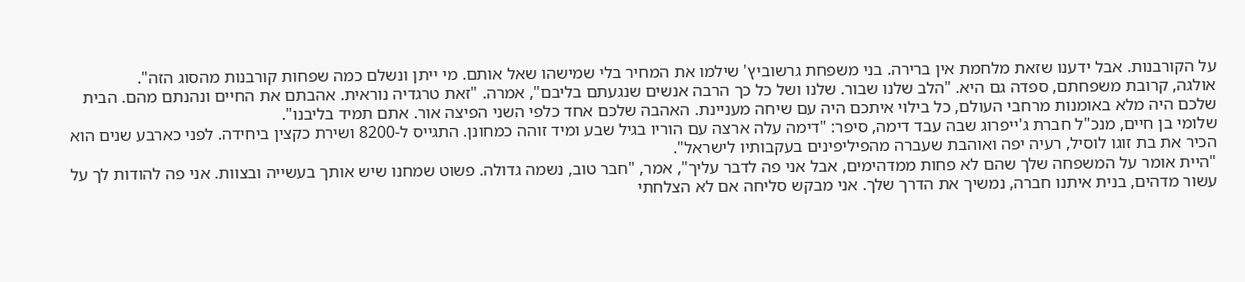על הקורבנות. אבל ידענו שזאת מלחמת אין ברירה. בני משפחת גרשוביץ' שילמו את המחיר בלי שמישהו שאל אותם. מי ייתן ונשלם כמה שפחות קורבנות מהסוג הזה".
אולגה, קרובת משפחתם, ספדה גם היא. "הלב שלנו שבור. שלנו ושל כל כך הרבה אנשים שנגעתם בליבם", אמרה. "זאת טרגדיה נוראית. אהבתם את החיים ונהנתם מהם. הבית שלכם היה מלא באומנות מרחבי העולם, כל בילוי איתכם היה עם שיחה מעניינת. האהבה שלכם אחד כלפי השני הפיצה אור. אתם תמיד בליבנו".
שלומי בן חיים, מנכ"ל חברת ג'ייפרוג שבה עבד דימה, סיפר: "דימה עלה ארצה עם הוריו בגיל שבע ומיד זוהה כמחונן. התגייס ל-8200 ושירת כקצין ביחידה. לפני כארבע שנים הוא הכיר את בת זוגו לוסיל, רעיה יפה ואוהבת שעברה מהפיליפינים בעקבותיו לישראל".
"היית אומר על המשפחה שלך שהם לא פחות ממדהימים, אבל אני פה לדבר עליך", אמר, "חבר טוב, נשמה גדולה. פשוט שמחנו שיש אותך בעשייה ובצוות. אני פה להודות לך על עשור מדהים, בנית איתנו חברה, נמשיך את הדרך שלך. אני מבקש סליחה אם לא הצלחתי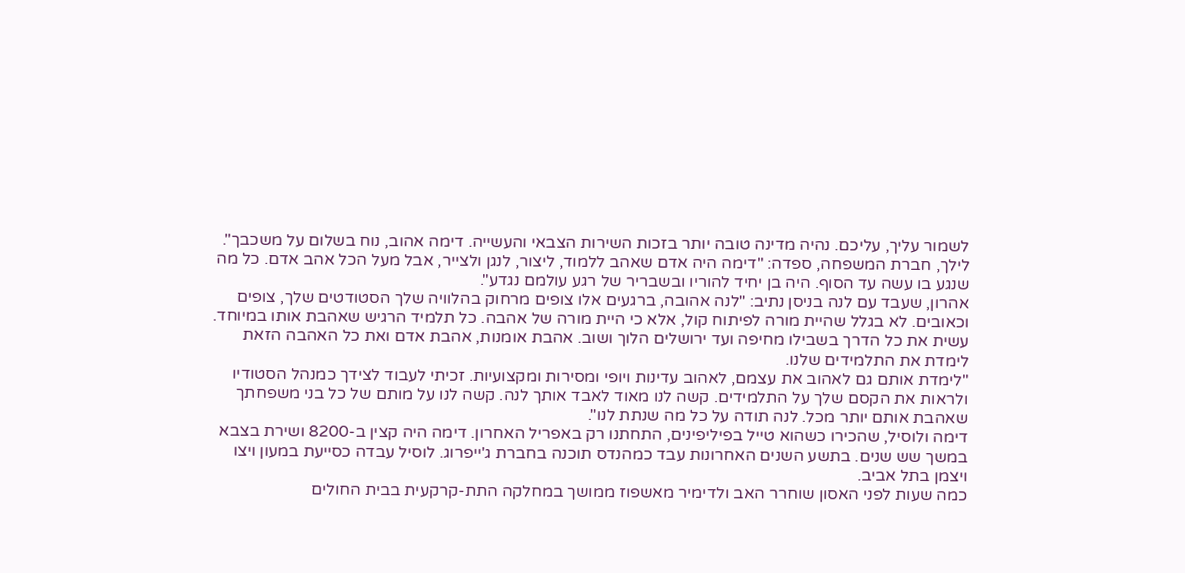לשמור עליך, עליכם. נהיה מדינה טובה יותר בזכות השירות הצבאי והעשייה. דימה אהוב, נוח בשלום על משכבך".
לילך, חברת המשפחה, ספדה: "דימה היה אדם שאהב ללמוד, ליצור, לנגן ולצייר, אבל מעל הכל אהב אדם. כל מה שנגע בו עשה עד הסוף. היה בן יחיד להוריו ובשבריר של רגע עולמם נגדע".
אהרון, שעבד עם לנה בניסן נתיב: "לנה אהובה, ברגעים אלו צופים מרחוק בהלוויה שלך הסטודטים שלך, צופים וכאובים. לא בגלל שהיית מורה לפיתוח קול, אלא כי היית מורה של אהבה. כל תלמיד הרגיש שאהבת אותו במיוחד. עשית את כל הדרך בשבילו מחיפה ועד ירושלים הלוך ושוב. אהבת אומנות, אהבת אדם ואת כל האהבה הזאת לימדת את התלמידים שלנו.
"לימדת אותם גם לאהוב את עצמם, לאהוב עדינות ויופי ומסירות ומקצועיות. זכיתי לעבוד לצידך כמנהל הסטודיו ולראות את הקסם שלך על התלמידים. קשה לנו מאוד לאבד אותך לנה. קשה לנו על מותם של כל בני משפחתך שאהבת אותם יותר מכל. לנה תודה על כל מה שנתת לנו".
דימה ולוסיל, שהכירו כשהוא טייל בפיליפינים, התחתנו רק באפריל האחרון. דימה היה קצין ב-8200 ושירת בצבא במשך שש שנים. בתשע השנים האחרונות עבד כמהנדס תוכנה בחברת ג'ייפרוג. לוסיל עבדה כסייעת במעון ויצו ויצמן בתל אביב.
כמה שעות לפני האסון שוחרר האב ולדימיר מאשפוז ממושך במחלקה התת-קרקעית בבית החולים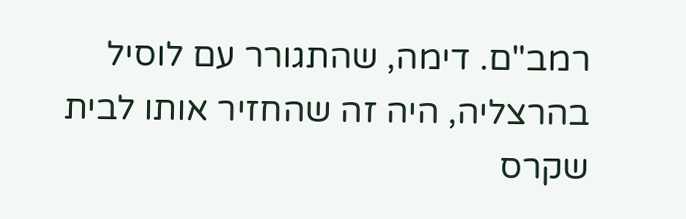רמב"ם. דימה, שהתגורר עם לוסיל בהרצליה, היה זה שהחזיר אותו לבית שקרס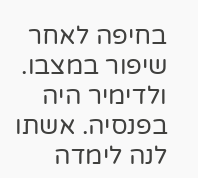בחיפה לאחר שיפור במצבו.
ולדימיר היה בפנסיה. אשתו לנה לימדה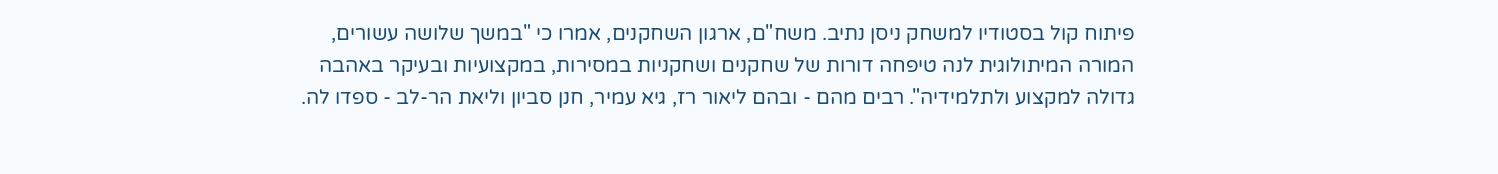פיתוח קול בסטודיו למשחק ניסן נתיב. משח"ם, ארגון השחקנים, אמרו כי "במשך שלושה עשורים, המורה המיתולוגית לנה טיפחה דורות של שחקנים ושחקניות במסירות, במקצועיות ובעיקר באהבה גדולה למקצוע ולתלמידיה". רבים מהם - ובהם ליאור רז, גיא עמיר, חנן סביון וליאת הר-לב - ספדו לה.